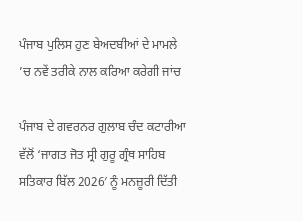ਪੰਜਾਬ ਪੁਲਿਸ ਹੁਣ ਬੇਅਦਬੀਆਂ ਦੇ ਮਾਮਲੇ ’ਚ ਨਵੇਂ ਤਰੀਕੇ ਨਾਲ ਕਰਿਆ ਕਰੇਗੀ ਜਾਂਚ

ਪੰਜਾਬ ਦੇ ਗਵਰਨਰ ਗੁਲਾਬ ਚੰਦ ਕਟਾਰੀਆ ਵੱਲੋਂ ‘ਜਾਗਤ ਜੋਤ ਸ੍ਰੀ ਗੁਰੂ ਗ੍ਰੰਥ ਸਾਹਿਬ ਸਤਿਕਾਰ ਬਿੱਲ 2026′ ਨੂੰ ਮਨਜ਼ੂਰੀ ਦਿੱਤੀ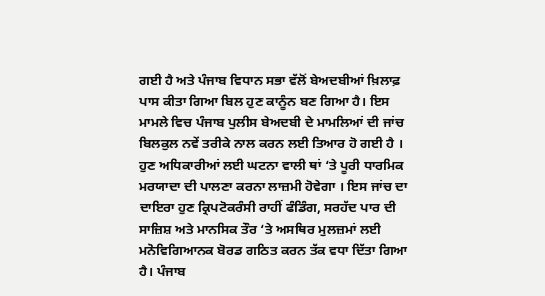ਗਈ ਹੈ ਅਤੇ ਪੰਜਾਬ ਵਿਧਾਨ ਸਭਾ ਵੱਲੋਂ ਬੇਅਦਬੀਆਂ ਖ਼ਿਲਾਫ਼ ਪਾਸ ਕੀਤਾ ਗਿਆ ਬਿਲ ਹੁਣ ਕਾਨੂੰਨ ਬਣ ਗਿਆ ਹੈ। ਇਸ ਮਾਮਲੇ ਵਿਚ ਪੰਜਾਬ ਪੁਲੀਸ ਬੇਅਦਬੀ ਦੇ ਮਾਮਲਿਆਂ ਦੀ ਜਾਂਚ ਬਿਲਕੁਲ ਨਵੇਂ ਤਰੀਕੇ ਨਾਲ ਕਰਨ ਲਈ ਤਿਆਰ ਹੋ ਗਈ ਹੈ । ਹੁਣ ਅਧਿਕਾਰੀਆਂ ਲਈ ਘਟਨਾ ਵਾਲੀ ਥਾਂ ‘ਤੇ ਪੂਰੀ ਧਾਰਮਿਕ ਮਰਯਾਦਾ ਦੀ ਪਾਲਣਾ ਕਰਨਾ ਲਾਜ਼ਮੀ ਹੋਵੇਗਾ । ਇਸ ਜਾਂਚ ਦਾ ਦਾਇਰਾ ਹੁਣ ਕ੍ਰਿਪਟੋਕਰੰਸੀ ਰਾਹੀਂ ਫੰਡਿੰਗ, ਸਰਹੱਦ ਪਾਰ ਦੀ ਸਾਜ਼ਿਸ਼ ਅਤੇ ਮਾਨਸਿਕ ਤੌਰ ‘ਤੇ ਅਸਥਿਰ ਮੁਲਜ਼ਮਾਂ ਲਈ ਮਨੋਵਿਗਿਆਨਕ ਬੋਰਡ ਗਠਿਤ ਕਰਨ ਤੱਕ ਵਧਾ ਦਿੱਤਾ ਗਿਆ ਹੈ। ਪੰਜਾਬ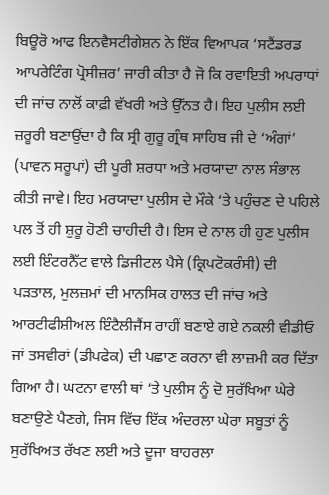ਬਿਊਰੋ ਆਫ ਇਨਵੈਸਟੀਗੇਸ਼ਨ ਨੇ ਇੱਕ ਵਿਆਪਕ ‘ਸਟੈਂਡਰਡ ਆਪਰੇਟਿੰਗ ਪ੍ਰੋਸੀਜ਼ਰ’ ਜਾਰੀ ਕੀਤਾ ਹੈ ਜੋ ਕਿ ਰਵਾਇਤੀ ਅਪਰਾਧਾਂ ਦੀ ਜਾਂਚ ਨਾਲੋਂ ਕਾਫ਼ੀ ਵੱਖਰੀ ਅਤੇ ਉੱਨਤ ਹੈ। ਇਹ ਪੁਲੀਸ ਲਈ ਜ਼ਰੂਰੀ ਬਣਾਉਂਦਾ ਹੈ ਕਿ ਸ੍ਰੀ ਗੁਰੂ ਗ੍ਰੰਥ ਸਾਹਿਬ ਜੀ ਦੇ ‘ਅੰਗਾਂ’ (ਪਾਵਨ ਸਰੂਪਾਂ) ਦੀ ਪੂਰੀ ਸ਼ਰਧਾ ਅਤੇ ਮਰਯਾਦਾ ਨਾਲ ਸੰਭਾਲ ਕੀਤੀ ਜਾਵੇ। ਇਹ ਮਰਯਾਦਾ ਪੁਲੀਸ ਦੇ ਮੌਕੇ ‘ਤੇ ਪਹੁੰਚਣ ਦੇ ਪਹਿਲੇ ਪਲ ਤੋਂ ਹੀ ਸ਼ੁਰੂ ਹੋਣੀ ਚਾਹੀਦੀ ਹੈ। ਇਸ ਦੇ ਨਾਲ ਹੀ ਹੁਣ ਪੁਲੀਸ ਲਈ ਇੰਟਰਨੈੱਟ ਵਾਲੇ ਡਿਜੀਟਲ ਪੈਸੇ (ਕ੍ਰਿਪਟੋਕਰੰਸੀ) ਦੀ ਪੜਤਾਲ, ਮੁਲਜ਼ਮਾਂ ਦੀ ਮਾਨਸਿਕ ਹਾਲਤ ਦੀ ਜਾਂਚ ਅਤੇ ਆਰਟੀਫੀਸ਼ੀਅਲ ਇੰਟੈਲੀਜੈਂਸ ਰਾਹੀਂ ਬਣਾਏ ਗਏ ਨਕਲੀ ਵੀਡੀਓ ਜਾਂ ਤਸਵੀਰਾਂ (ਡੀਪਫੇਕ) ਦੀ ਪਛਾਣ ਕਰਨਾ ਵੀ ਲਾਜ਼ਮੀ ਕਰ ਦਿੱਤਾ ਗਿਆ ਹੈ। ਘਟਨਾ ਵਾਲੀ ਥਾਂ ‘ਤੇ ਪੁਲੀਸ ਨੂੰ ਦੋ ਸੁਰੱਖਿਆ ਘੇਰੇ ਬਣਾਉਣੇ ਪੈਣਗੇ, ਜਿਸ ਵਿੱਚ ਇੱਕ ਅੰਦਰਲਾ ਘੇਰਾ ਸਬੂਤਾਂ ਨੂੰ ਸੁਰੱਖਿਅਤ ਰੱਖਣ ਲਈ ਅਤੇ ਦੂਜਾ ਬਾਹਰਲਾ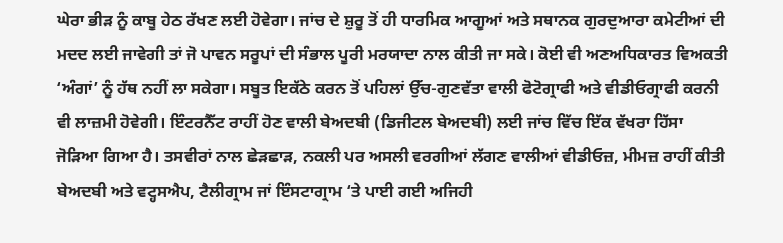ਘੇਰਾ ਭੀੜ ਨੂੰ ਕਾਬੂ ਹੇਠ ਰੱਖਣ ਲਈ ਹੋਵੇਗਾ। ਜਾਂਚ ਦੇ ਸ਼ੁਰੂ ਤੋਂ ਹੀ ਧਾਰਮਿਕ ਆਗੂਆਂ ਅਤੇ ਸਥਾਨਕ ਗੁਰਦੁਆਰਾ ਕਮੇਟੀਆਂ ਦੀ ਮਦਦ ਲਈ ਜਾਵੇਗੀ ਤਾਂ ਜੋ ਪਾਵਨ ਸਰੂਪਾਂ ਦੀ ਸੰਭਾਲ ਪੂਰੀ ਮਰਯਾਦਾ ਨਾਲ ਕੀਤੀ ਜਾ ਸਕੇ। ਕੋਈ ਵੀ ਅਣਅਧਿਕਾਰਤ ਵਿਅਕਤੀ ‘ਅੰਗਾਂ’ ਨੂੰ ਹੱਥ ਨਹੀਂ ਲਾ ਸਕੇਗਾ। ਸਬੂਤ ਇਕੱਠੇ ਕਰਨ ਤੋਂ ਪਹਿਲਾਂ ਉੱਚ-ਗੁਣਵੱਤਾ ਵਾਲੀ ਫੋਟੋਗ੍ਰਾਫੀ ਅਤੇ ਵੀਡੀਓਗ੍ਰਾਫੀ ਕਰਨੀ ਵੀ ਲਾਜ਼ਮੀ ਹੋਵੇਗੀ। ਇੰਟਰਨੈੱਟ ਰਾਹੀਂ ਹੋਣ ਵਾਲੀ ਬੇਅਦਬੀ (ਡਿਜੀਟਲ ਬੇਅਦਬੀ) ਲਈ ਜਾਂਚ ਵਿੱਚ ਇੱਕ ਵੱਖਰਾ ਹਿੱਸਾ ਜੋੜਿਆ ਗਿਆ ਹੈ। ਤਸਵੀਰਾਂ ਨਾਲ ਛੇੜਛਾੜ, ਨਕਲੀ ਪਰ ਅਸਲੀ ਵਰਗੀਆਂ ਲੱਗਣ ਵਾਲੀਆਂ ਵੀਡੀਓਜ਼, ਮੀਮਜ਼ ਰਾਹੀਂ ਕੀਤੀ ਬੇਅਦਬੀ ਅਤੇ ਵਟ੍ਹਸਐਪ, ਟੈਲੀਗ੍ਰਾਮ ਜਾਂ ਇੰਸਟਾਗ੍ਰਾਮ ‘ਤੇ ਪਾਈ ਗਈ ਅਜਿਹੀ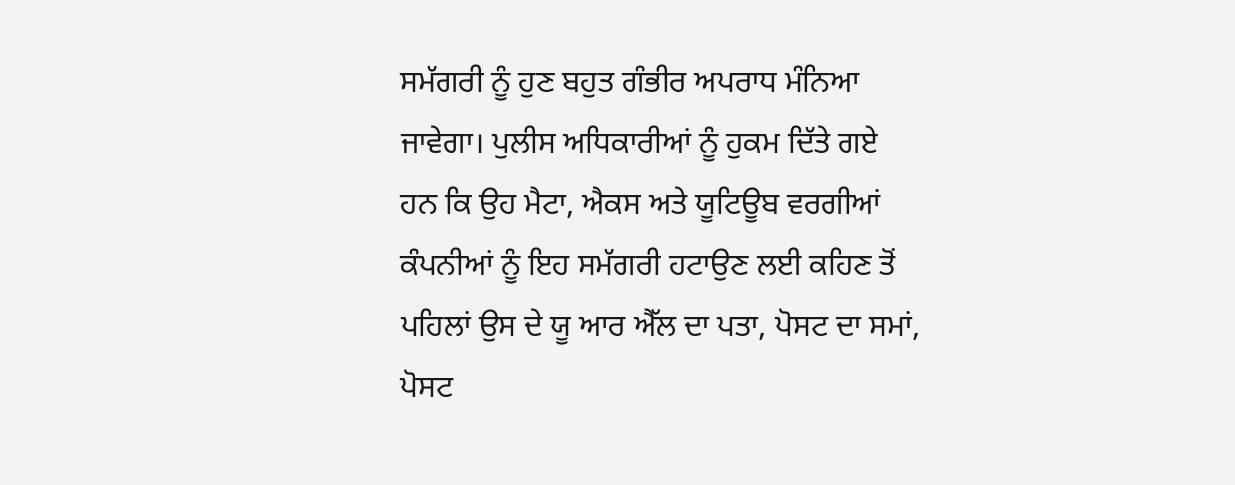ਸਮੱਗਰੀ ਨੂੰ ਹੁਣ ਬਹੁਤ ਗੰਭੀਰ ਅਪਰਾਧ ਮੰਨਿਆ ਜਾਵੇਗਾ। ਪੁਲੀਸ ਅਧਿਕਾਰੀਆਂ ਨੂੰ ਹੁਕਮ ਦਿੱਤੇ ਗਏ ਹਨ ਕਿ ਉਹ ਮੈਟਾ, ਐਕਸ ਅਤੇ ਯੂਟਿਊਬ ਵਰਗੀਆਂ ਕੰਪਨੀਆਂ ਨੂੰ ਇਹ ਸਮੱਗਰੀ ਹਟਾਉਣ ਲਈ ਕਹਿਣ ਤੋਂ ਪਹਿਲਾਂ ਉਸ ਦੇ ਯੂ ਆਰ ਐੱਲ ਦਾ ਪਤਾ, ਪੋਸਟ ਦਾ ਸਮਾਂ, ਪੋਸਟ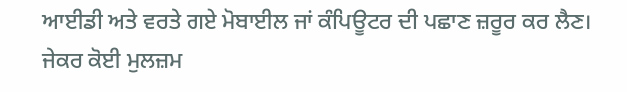ਆਈਡੀ ਅਤੇ ਵਰਤੇ ਗਏ ਮੋਬਾਈਲ ਜਾਂ ਕੰਪਿਊਟਰ ਦੀ ਪਛਾਣ ਜ਼ਰੂਰ ਕਰ ਲੈਣ। ਜੇਕਰ ਕੋਈ ਮੁਲਜ਼ਮ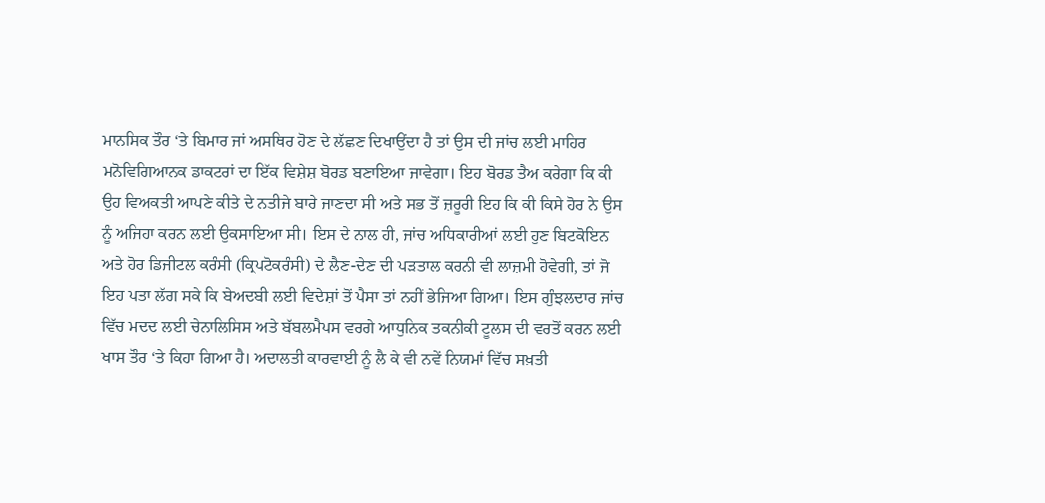ਮਾਨਸਿਕ ਤੌਰ ‘ਤੇ ਬਿਮਾਰ ਜਾਂ ਅਸਥਿਰ ਹੋਣ ਦੇ ਲੱਛਣ ਦਿਖਾਉਂਦਾ ਹੈ ਤਾਂ ਉਸ ਦੀ ਜਾਂਚ ਲਈ ਮਾਹਿਰ ਮਨੋਵਿਗਿਆਨਕ ਡਾਕਟਰਾਂ ਦਾ ਇੱਕ ਵਿਸ਼ੇਸ਼ ਬੋਰਡ ਬਣਾਇਆ ਜਾਵੇਗਾ। ਇਹ ਬੋਰਡ ਤੈਅ ਕਰੇਗਾ ਕਿ ਕੀ ਉਹ ਵਿਅਕਤੀ ਆਪਣੇ ਕੀਤੇ ਦੇ ਨਤੀਜੇ ਬਾਰੇ ਜਾਣਦਾ ਸੀ ਅਤੇ ਸਭ ਤੋਂ ਜ਼ਰੂਰੀ ਇਹ ਕਿ ਕੀ ਕਿਸੇ ਹੋਰ ਨੇ ਉਸ ਨੂੰ ਅਜਿਹਾ ਕਰਨ ਲਈ ਉਕਸਾਇਆ ਸੀ। ਇਸ ਦੇ ਨਾਲ ਹੀ, ਜਾਂਚ ਅਧਿਕਾਰੀਆਂ ਲਈ ਹੁਣ ਬਿਟਕੋਇਨ ਅਤੇ ਹੋਰ ਡਿਜੀਟਲ ਕਰੰਸੀ (ਕ੍ਰਿਪਟੋਕਰੰਸੀ) ਦੇ ਲੈਣ-ਦੇਣ ਦੀ ਪੜਤਾਲ ਕਰਨੀ ਵੀ ਲਾਜ਼ਮੀ ਹੋਵੇਗੀ, ਤਾਂ ਜੋ ਇਹ ਪਤਾ ਲੱਗ ਸਕੇ ਕਿ ਬੇਅਦਬੀ ਲਈ ਵਿਦੇਸ਼ਾਂ ਤੋਂ ਪੈਸਾ ਤਾਂ ਨਹੀਂ ਭੇਜਿਆ ਗਿਆ। ਇਸ ਗੁੰਝਲਦਾਰ ਜਾਂਚ ਵਿੱਚ ਮਦਦ ਲਈ ਚੇਨਾਲਿਸਿਸ ਅਤੇ ਬੱਬਲਮੈਪਸ ਵਰਗੇ ਆਧੁਨਿਕ ਤਕਨੀਕੀ ਟੂਲਸ ਦੀ ਵਰਤੋਂ ਕਰਨ ਲਈ ਖਾਸ ਤੌਰ ‘ਤੇ ਕਿਹਾ ਗਿਆ ਹੈ। ਅਦਾਲਤੀ ਕਾਰਵਾਈ ਨੂੰ ਲੈ ਕੇ ਵੀ ਨਵੇਂ ਨਿਯਮਾਂ ਵਿੱਚ ਸਖ਼ਤੀ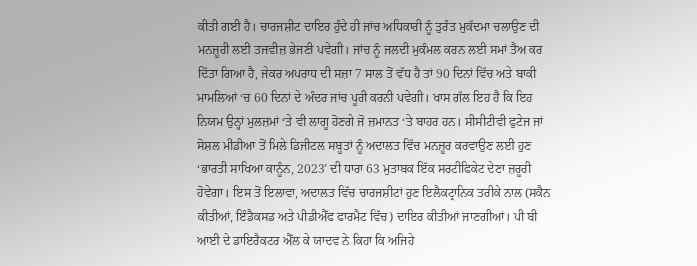ਕੀਤੀ ਗਈ ਹੈ। ਚਾਰਜਸ਼ੀਟ ਦਾਇਰ ਹੁੰਦੇ ਹੀ ਜਾਂਚ ਅਧਿਕਾਰੀ ਨੂੰ ਤੁਰੰਤ ਮੁਕੱਦਮਾ ਚਲਾਉਣ ਦੀ ਮਨਜ਼ੂਰੀ ਲਈ ਤਜਵੀਜ਼ ਭੇਜਣੀ ਪਵੇਗੀ। ਜਾਂਚ ਨੂੰ ਜਲਦੀ ਮੁਕੰਮਲ ਕਰਨ ਲਈ ਸਮਾਂ ਤੈਅ ਕਰ ਦਿੱਤਾ ਗਿਆ ਹੈ, ਜੇਕਰ ਅਪਰਾਧ ਦੀ ਸਜ਼ਾ 7 ਸਾਲ ਤੋਂ ਵੱਧ ਹੈ ਤਾਂ 90 ਦਿਨਾਂ ਵਿੱਚ ਅਤੇ ਬਾਕੀ ਮਾਮਲਿਆਂ ‘ਚ 60 ਦਿਨਾਂ ਦੇ ਅੰਦਰ ਜਾਂਚ ਪੂਰੀ ਕਰਨੀ ਪਵੇਗੀ। ਖਾਸ ਗੱਲ ਇਹ ਹੈ ਕਿ ਇਹ ਨਿਯਮ ਉਨ੍ਹਾਂ ਮੁਲਜ਼ਮਾਂ ‘ਤੇ ਵੀ ਲਾਗੂ ਹੋਣਗੇ ਜੋ ਜ਼ਮਾਨਤ ‘ਤੇ ਬਾਹਰ ਹਨ। ਸੀਸੀਟੀਵੀ ਫੁਟੇਜ ਜਾਂ ਸੋਸ਼ਲ ਮੀਡੀਆ ਤੋਂ ਮਿਲੇ ਡਿਜੀਟਲ ਸਬੂਤਾਂ ਨੂੰ ਅਦਾਲਤ ਵਿੱਚ ਮਨਜ਼ੂਰ ਕਰਵਾਉਣ ਲਈ ਹੁਣ ‘ਭਾਰਤੀ ਸਾਖਿਆ ਕਾਨੂੰਨ, 2023’ ਦੀ ਧਾਰਾ 63 ਮੁਤਾਬਕ ਇੱਕ ਸਰਟੀਫਿਕੇਟ ਦੇਣਾ ਜ਼ਰੂਰੀ ਹੋਵੇਗਾ। ਇਸ ਤੋਂ ਇਲਾਵਾ, ਅਦਾਲਤ ਵਿੱਚ ਚਾਰਜਸ਼ੀਟਾਂ ਹੁਣ ਇਲੈਕਟ੍ਰਾਨਿਕ ਤਰੀਕੇ ਨਾਲ (ਸਕੈਨ ਕੀਤੀਆਂ, ਇੰਡੈਕਸਡ ਅਤੇ ਪੀਡੀਐੱਫ ਫਾਰਮੈਟ ਵਿੱਚ) ਦਾਇਰ ਕੀਤੀਆਂ ਜਾਣਗੀਆਂ। ਪੀ ਬੀ ਆਈ ਦੇ ਡਾਇਰੈਕਟਰ ਐੱਲ ਕੇ ਯਾਦਵ ਨੇ ਕਿਹਾ ਕਿ ਅਜਿਹੇ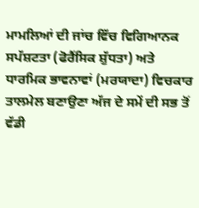ਮਾਮਲਿਆਂ ਦੀ ਜਾਂਚ ਵਿੱਚ ਵਿਗਿਆਨਕ ਸਪੱਸ਼ਟਤਾ (ਫੋਰੈਂਸਿਕ ਸ਼ੁੱਧਤਾ) ਅਤੇ ਧਾਰਮਿਕ ਭਾਵਨਾਵਾਂ (ਮਰਯਾਦਾ) ਵਿਚਕਾਰ ਤਾਲਮੇਲ ਬਣਾਉਣਾ ਅੱਜ ਦੇ ਸਮੇਂ ਦੀ ਸਭ ਤੋਂ ਵੱਡੀ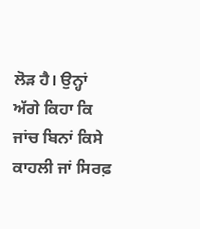ਲੋੜ ਹੈ। ਉਨ੍ਹਾਂ ਅੱਗੇ ਕਿਹਾ ਕਿ ਜਾਂਚ ਬਿਨਾਂ ਕਿਸੇ ਕਾਹਲੀ ਜਾਂ ਸਿਰਫ਼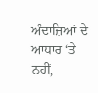ਅੰਦਾਜ਼ਿਆਂ ਦੇ ਆਧਾਰ ‘ਤੇ ਨਹੀਂ,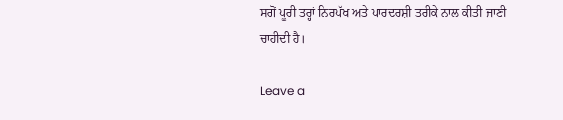ਸਗੋਂ ਪੂਰੀ ਤਰ੍ਹਾਂ ਨਿਰਪੱਖ ਅਤੇ ਪਾਰਦਰਸ਼ੀ ਤਰੀਕੇ ਨਾਲ ਕੀਤੀ ਜਾਣੀ ਚਾਹੀਦੀ ਹੈ।

Leave a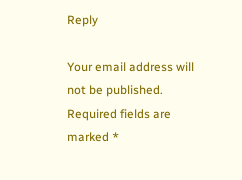Reply

Your email address will not be published. Required fields are marked *